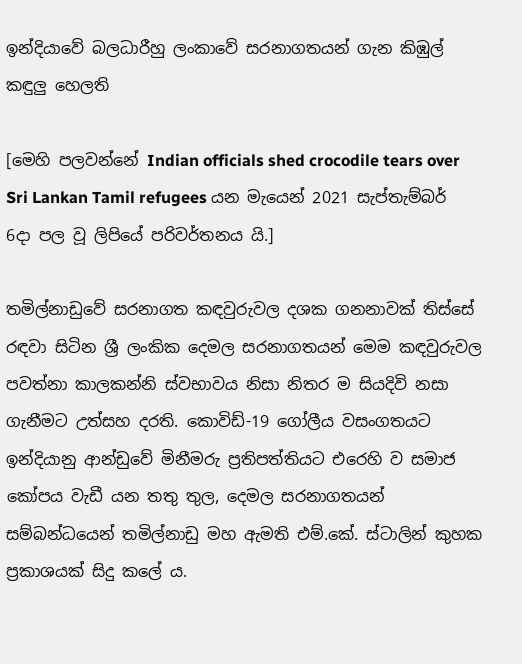ඉන්දියාවේ බලධාරීහු ලංකාවේ සරනාගතයන් ගැන කිඹුල් කඳුලු හෙලති

[මෙහි පලවන්නේ Indian officials shed crocodile tears over Sri Lankan Tamil refugees යන මැයෙන් 2021 සැප්තැම්බර් 6දා පල වූ ලිපියේ පරිවර්තනය යි.]

තමිල්නාඩුවේ සරනාගත කඳවුරුවල දශක ගනනාවක් තිස්සේ රඳවා සිටින ශ්‍රී ලංකික දෙමල සරනාගතයන් මෙම කඳවුරුවල පවත්නා කාලකන්නි ස්වභාවය නිසා නිතර ම සියදිවි නසා ගැනීමට උත්සහ දරති. කොවිඩ්-19 ගෝලීය වසංගතයට ඉන්දියානු ආන්ඩුවේ මිනීමරු ප්‍රතිපත්තියට එරෙහි ව සමාජ කෝපය වැඩී යන තතු තුල, දෙමල සරනාගතයන් සම්බන්ධයෙන් තමිල්නාඩු මහ ඇමති එම්.කේ. ස්ටාලින් කුහක ප්‍රකාශයක් සිදු කලේ ය.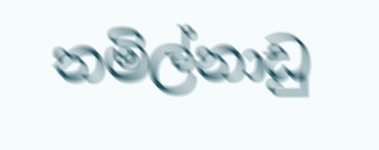තමිල්නාඩු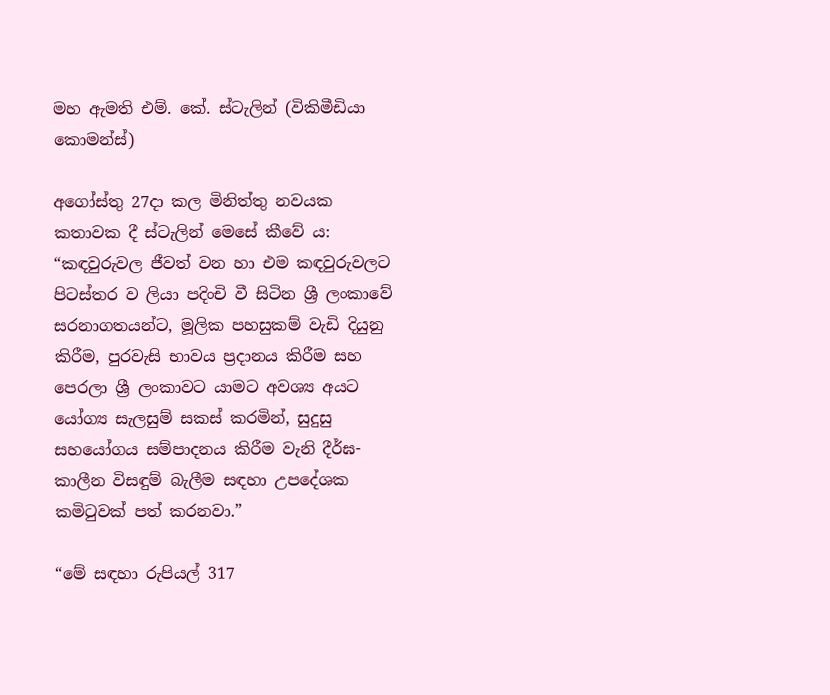මහ ඇමති එම්. කේ. ස්ටැලින් (විකිමීඩියා කොමන්ස්)

අගෝස්තු 27දා කල මිනිත්තු නවයක කතාවක දී ස්ටැලින් මෙසේ කීවේ ය: “කඳවුරුවල ජීවත් වන හා එම කඳවුරුවලට පිටස්තර ව ලියා පදිංචි වී සිටින ශ්‍රී ලංකාවේ සරනාගතයන්ට, මූලික පහසුකම් වැඩි දියුනු කිරීම, පුරවැසි භාවය ප්‍රදානය කිරීම සහ පෙරලා ශ්‍රී ලංකාවට යාමට අවශ්‍ය අයට යෝග්‍ය සැලසුම් සකස් කරමින්, සුදුසු සහයෝගය සම්පාදනය කිරීම වැනි දීර්ඝ-කාලීන විසඳුම් බැලීම සඳහා උපදේශක කමිටුවක් පත් කරනවා.”

“මේ සඳහා රුපියල් 317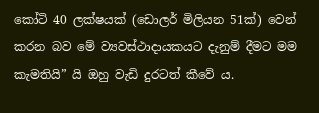කෝටි 40 ලක්ෂයක් (ඩොලර් මිලියන 51ක්) වෙන් කරන බව මේ ව්‍යවස්ථාදායකයට දැනුම් දීමට මම කැමතියි” යි ඔහු වැඩි දුරටත් කීවේ ය.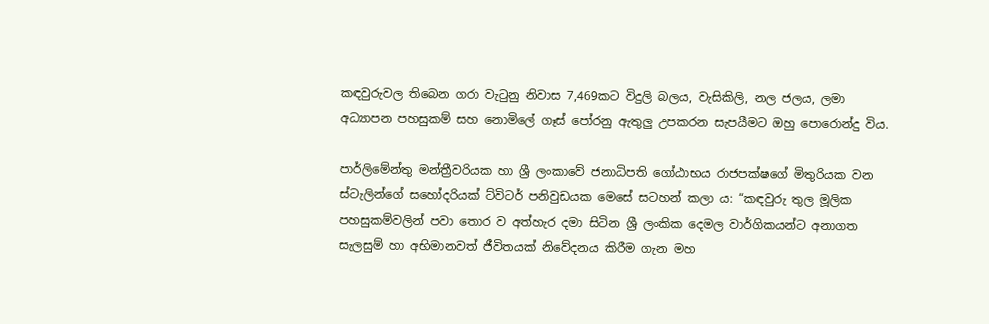කඳවුරුවල තිබෙන ගරා වැටුනු නිවාස 7,469කට විදුලි බලය, වැසිකිලි, නල ජලය, ලමා අධ්‍යාපන පහසුකම් සහ නොමිලේ ගෑස් පෝරනු ඇතුලු උපකරන සැපයීමට ඔහු පොරොන්දු විය.

පාර්ලිමේන්තු මන්ත්‍රීවරියක හා ශ්‍රී ලංකාවේ ජනාධිපති ගෝඨාභය රාජපක්ෂගේ මිතුරියක වන ස්ටැලින්ගේ සහෝදරියක් ට්විටර් පනිවුඩයක මෙසේ සටහන් කලා ය: “කඳවුරු තුල මූලික පහසුකම්වලින් පවා තොර ව අත්හැර දමා සිටින ශ්‍රී ලංකික දෙමල වාර්ගිකයන්ට අනාගත සැලසුම් හා අභිමානවත් ජීවිතයක් නිවේදනය කිරීම ගැන මහ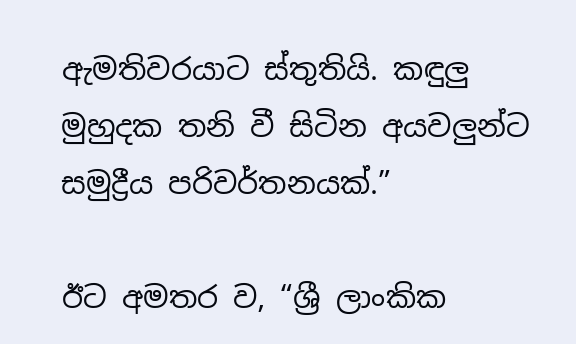ඇමතිවරයාට ස්තුතියි. කඳුලු මුහුදක තනි වී සිටින අයවලුන්ට සමුද්‍රීය පරිවර්තනයක්.”

ඊට අමතර ව, “ශ්‍රී ලාංකික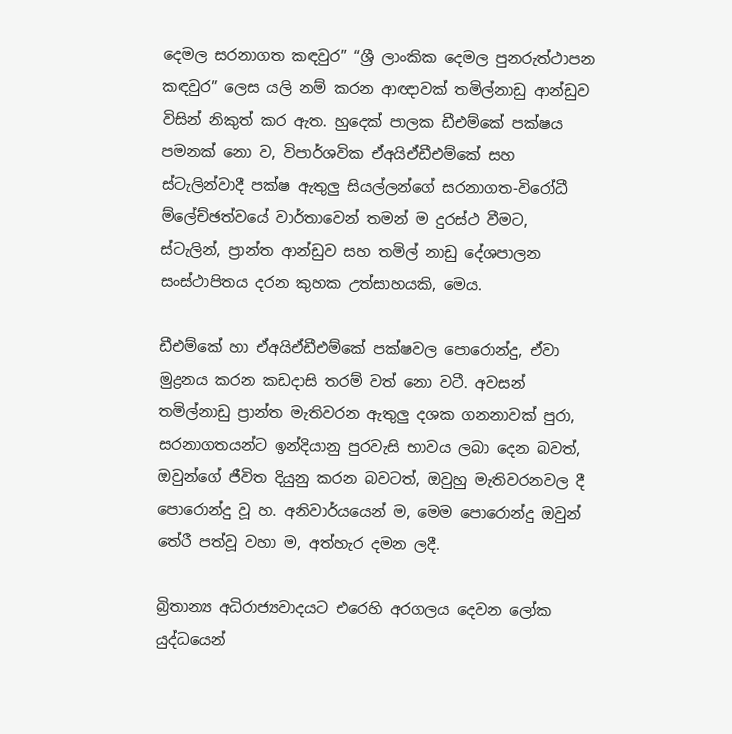දෙමල සරනාගත කඳවුර” “ශ්‍රී ලාංකික දෙමල පුනරුත්ථාපන කඳවුර” ලෙස යලි නම් කරන ආඥාවක් තමිල්නාඩු ආන්ඩුව විසින් නිකුත් කර ඇත. හුදෙක් පාලක ඩීඑම්කේ පක්ෂය පමනක් නො ව, විපාර්ශවික ඒඅයිඒඩීඑම්කේ සහ ස්ටැලින්වාදී පක්ෂ ඇතුලු සියල්ලන්ගේ සරනාගත-විරෝධී ම්ලේච්ඡත්වයේ වාර්තාවෙන් තමන් ම දුරස්ථ වීමට, ස්ටැලින්, ප්‍රාන්ත ආන්ඩුව සහ තමිල් නාඩු දේශපාලන සංස්ථාපිතය දරන කුහක උත්සාහයකි, මෙය.

ඩීඑම්කේ හා ඒඅයිඒඩීඑම්කේ පක්ෂවල පොරොන්දු, ඒවා මුද්‍රනය කරන කඩදාසි තරම් වත් නො වටී. අවසන් තමිල්නාඩු ප්‍රාන්ත මැතිවරන ඇතුලු දශක ගනනාවක් පුරා, සරනාගතයන්ට ඉන්දියානු පුරවැසි භාවය ලබා දෙන බවත්, ඔවුන්ගේ ජීවිත දියුනු කරන බවටත්, ඔවුහු මැතිවරනවල දී පොරොන්දු වූ හ. අනිවාර්යයෙන් ම, මෙම පොරොන්දු ඔවුන් තේරී පත්වූ වහා ම, අත්හැර දමන ලදී.

බ්‍රිතාන්‍ය අධිරාජ්‍යවාදයට එරෙහි අරගලය දෙවන ලෝක යුද්ධයෙන්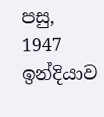පසු, 1947 ඉන්දියාව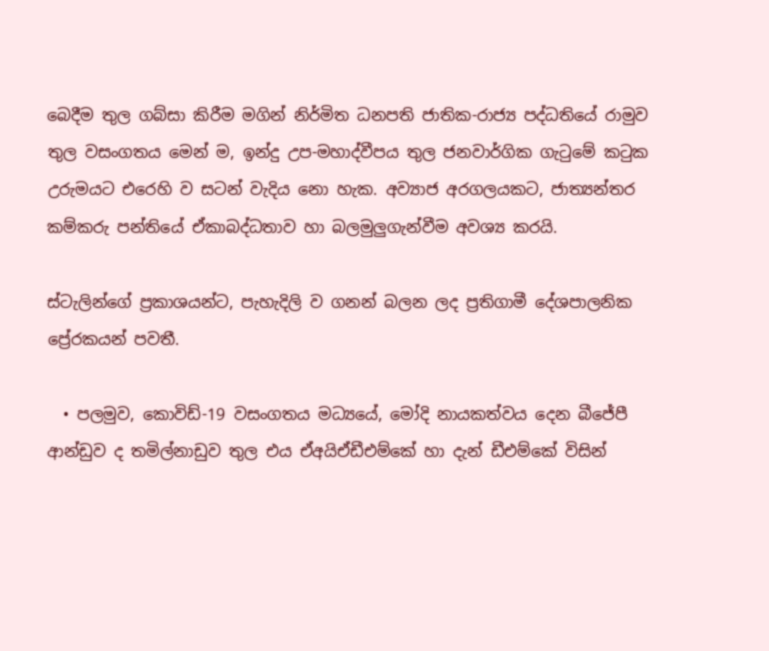බෙදීම තුල ගබ්සා කිරීම මගින් නිර්මිත ධනපති ජාතික-රාජ්‍ය පද්ධතියේ රාමුව තුල වසංගතය මෙන් ම, ඉන්දු උප-මහාද්වීපය තුල ජනවාර්ගික ගැටුමේ කටුක උරුමයට එරෙහි ව සටන් වැදිය නො හැක. අව්‍යාජ අරගලයකට, ජාත්‍යන්තර කම්කරු පන්තියේ ඒකාබද්ධතාව හා බලමුලුගැන්වීම අවශ්‍ය කරයි.

ස්ටැලින්‌ගේ ප්‍රකාශයන්ට, පැහැදිලි ව ගනන් බලන ලද ප්‍රතිගාමී දේශපාලනික ප්‍රේරකයන් පවතී.

  • පලමුව, කොවිඩ්-19 වසංගතය මධ්‍යයේ, මෝදි නායකත්වය දෙන බීජේපී ආන්ඩුව ද තමිල්නාඩුව තුල එය ඒඅයිඒඩීඑම්කේ හා දැන් ඩීඑම්කේ විසින්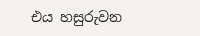එය හසුරුවන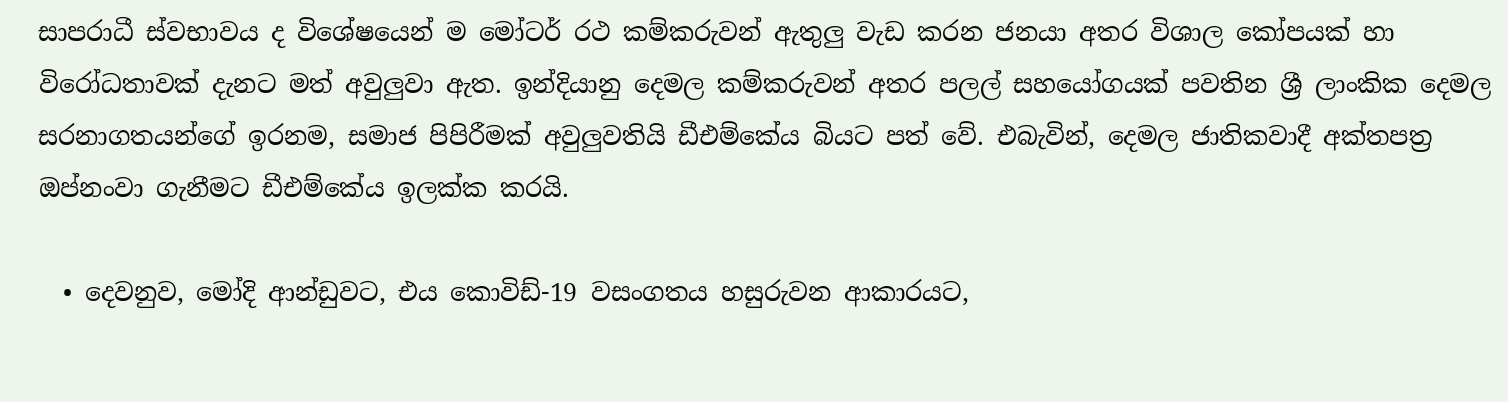සාපරාධී ස්වභාවය ද විශේෂයෙන් ම මෝටර් රථ කම්කරුවන් ඇතුලු වැඩ කරන ජනයා අතර විශාල කෝපයක් හා විරෝධතාවක් දැනට මත් අවුලුවා ඇත. ඉන්දියානු දෙමල කම්කරුවන් අතර පලල් සහයෝගයක් පවතින ශ්‍රී ලාංකික දෙමල සරනාගතයන්ගේ ඉරනම, සමාජ පිපිරීමක් අවුලුවතියි ඩීඑම්කේය බියට පත් වේ. එබැවින්, දෙමල ජාතිකවාදී අක්තපත්‍ර ඔප්නංවා ගැනීමට ඩීඑම්කේය ඉලක්ක කරයි.

  • දෙවනුව, මෝදි ආන්ඩුවට, එය කොවිඩ්-19 වසංගතය හසුරුවන ආකාරයට,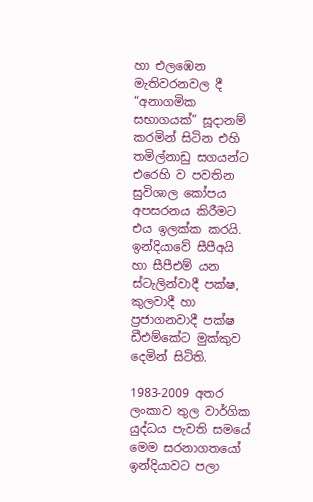හා එලඹෙන මැතිවරනවල දී “අනාගමික සභාගයක්” සූදානම් කරමින් සිටින එහි තමිල්නාඩු සගයන්ට එරෙහි ව පවතින සුවිශාල කෝපය අපසරනය කිරීමට එය ඉලක්ක කරයි. ඉන්දියාවේ සීපීඅයි හා සීපීඑම් යන ස්ටැලින්වාදී පක්ෂ, කුලවාදී හා ප්‍රජාගනවාදී පක්ෂ ඩීඑම්කේට මුක්කුව දෙමින් සිටිති.

1983-2009 අතර ලංකාව තුල වාර්ගික යුද්ධය පැවති සමයේ මෙම සරනාගතයෝ ඉන්දියාවට පලා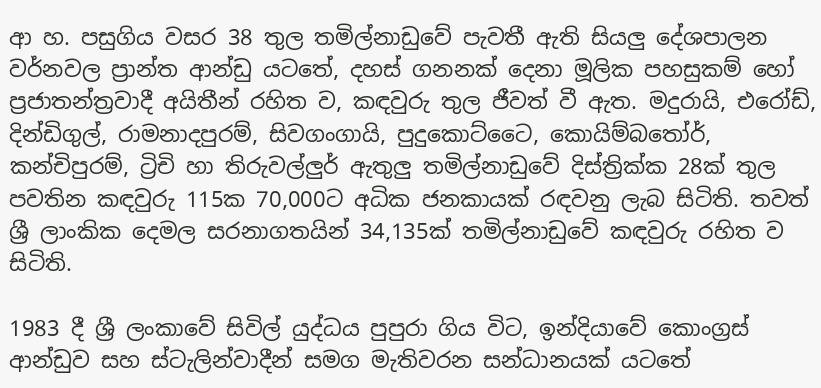ආ හ. පසුගිය වසර 38 තුල තමිල්නාඩුවේ පැවතී ඇති සියලු දේශපාලන වර්නවල ප්‍රාන්ත ආන්ඩු යටතේ, දහස් ගනනක් දෙනා මූලික පහසුකම් හෝ ප්‍රජාතන්ත්‍රවාදී අයිතීන් රහිත ව, කඳවුරු තුල ජීවත් වී ඇත. මදුරායි, එරෝඩ්, දින්ඩිගුල්, රාමනාදපුරම්, සිවගංගායි, පුදුකොට්ටෛ, කොයිම්බතෝර්, කන්චිපුරම්, ට්‍රිචි හා තිරුවල්ලුර් ඇතුලු තමිල්නාඩුවේ දිස්ත්‍රික්ක 28ක් තුල පවතින කඳවුරු 115ක 70,000ට අධික ජනකායක් රඳවනු ලැබ සිටිති. තවත් ශ්‍රී ලාංකික දෙමල සරනාගතයින් 34,135ක් තමිල්නාඩුවේ කඳවුරු රහිත ව සිටිති.

1983 දී ශ්‍රී ලංකාවේ සිවිල් යුද්ධය පුපුරා ගිය විට, ඉන්දියාවේ කොංග්‍රස් ආන්ඩුව සහ ස්ටැලින්වාදීන් සමග මැතිවරන සන්ධානයක් යටතේ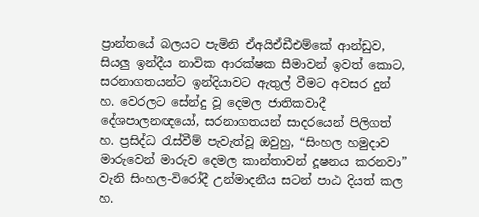ප්‍රාන්තයේ බලයට පැමිනි ඒඅයිඒඩීඑම්කේ ආන්ඩුව, සියලු ඉන්දීය නාවික ආරක්ෂක සීමාවන් ඉවත් කොට, සරනාගතයන්ට ඉන්දියාවට ඇතුල් වීමට අවසර දුන් හ. වෙරලට සේන්දු වූ දෙමල ජාතිකවාදී දේශපාලනඥයෝ, සරනාගතයන් සාදරයෙන් පිලිගත් හ. ප්‍රසිද්ධ රැස්වීම් පැවැත්වූ ඔවුහු, “සිංහල හමුදාව මාරුවෙන් මාරුව දෙමල කාන්තාවන් දූෂනය කරනවා” වැනි සිංහල-විරෝදී උන්මාදනීය සටන් පාඨ දියත් කල හ.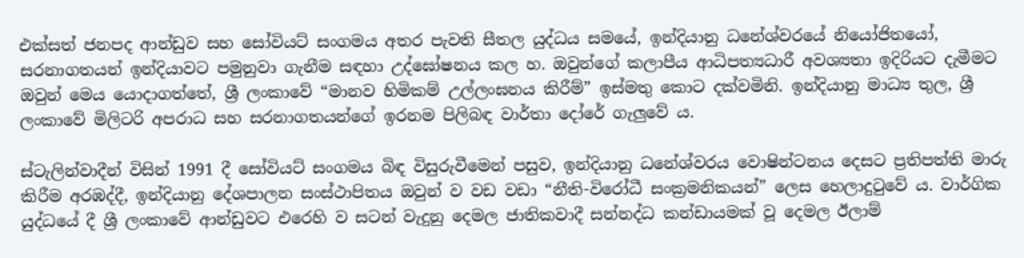එක්සත් ජනපද ආන්ඩුව සහ සෝවියට් සංගමය අතර පැවති සීතල යුද්ධය සමයේ, ඉන්දියානු ධනේශ්වරයේ නියෝජිතයෝ, සරනාගතයන් ඉන්දියාවට පමුනුවා ගැනීම සඳහා උද්ඝෝෂනය කල හ. ඔවුන්ගේ කලාපීය ආධිපත්‍යධාරී අවශ්‍යතා ඉදිරියට දැමීමට ඔවුන් මෙය යොදාගත්තේ, ශ්‍රී ලංකාවේ “මානව හිමිකම් උල්ලංඝනය කිරීම්” ඉස්මතු කොට දක්වමිනි. ඉන්දියානු මාධ්‍ය තුල, ශ්‍රී ලංකාවේ මිලිටරි අපරාධ සහ සරනාගතයන්ගේ ඉරනම පිලිබඳ වාර්තා දෝරේ ගැලුවේ ය.

ස්ටැලින්වාදීන් විසින් 1991 දී සෝවියට් සංගමය බිඳ විසුරුවීමෙන් පසුව, ඉන්දියානු ධනේශ්වරය වොෂින්ටනය දෙසට ප්‍රතිපත්ති මාරු කිරීම අරඹද්දී, ඉන්දියානු දේශපාලන සංස්ථාපිතය ඔවුන් ව වඩ වඩා “නීති-විරෝධී සංක්‍රමනිකයන්” ලෙස හෙලාදුටුවේ ය. වාර්ගික යුද්ධයේ දී ශ්‍රී ලංකාවේ ආන්ඩුවට එරෙහි ව සටන් වැදුනු දෙමල ජාතිකවාදී සන්නද්ධ කන්ඩායමක් වූ දෙමල ඊලාම්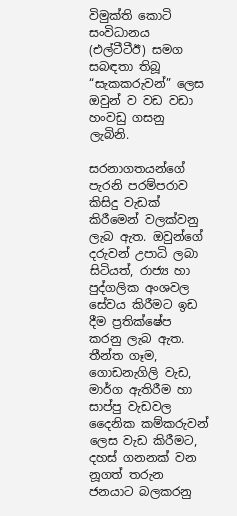විමුක්ති කොටි සංවිධානය (එල්ටීටීඊ) සමග සබඳතා තිබූ “සැකකරුවන්” ලෙස ඔවුන් ව වඩ වඩා හංවඩු ගසනු ලැබිනි.

සරනාගතයන්ගේ පැරනි පරම්පරාව කිසිදු වැඩක් කිරීමෙන් වලක්වනු ලැබ ඇත. ඔවුන්ගේ දරුවන් උපාධි ලබා සිටියත්, රාජ්‍ය හා පුද්ගලික අංශවල සේවය කිරීමට ඉඩ දීම ප්‍රතික්ෂේප කරනු ලැබ ඇත. තීන්ත ගෑම, ගොඩනැගිලි වැඩ, මාර්ග ඇතිරීම හා සාප්පු වැඩවල දෛනික කම්කරුවන් ලෙස වැඩ කිරීමට, දහස් ගනනක් වන නූගත් තරුන ජනයාට බලකරනු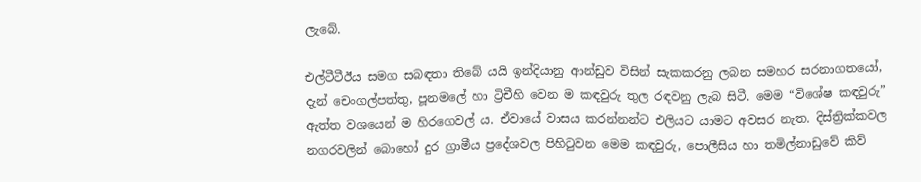ලැබේ.

එල්ටීටීඊය සමග සබඳතා තිබේ යයි ඉන්දියානු ආන්ඩුව විසින් සැකකරනු ලබන සමහර සරනාගතයෝ, දැන් චෙංගල්පත්තු, පූනමලේ හා ට්‍රිචීහි වෙන ම කඳවුරු තුල රඳවනු ලැබ සිටී. මෙම “විශේෂ කඳවුරු” ඇත්ත වශයෙන් ම හිරගෙවල් ය. ඒවායේ වාසය කරන්නන්ට එලියට යාමට අවසර නැත. දිස්ත්‍රික්කවල නගරවලින් බොහෝ දුර ග්‍රාමීය ප්‍රදේශවල පිහිටුවන මෙම කඳවුරු, පොලීසිය හා තමිල්නාඩුවේ කිව්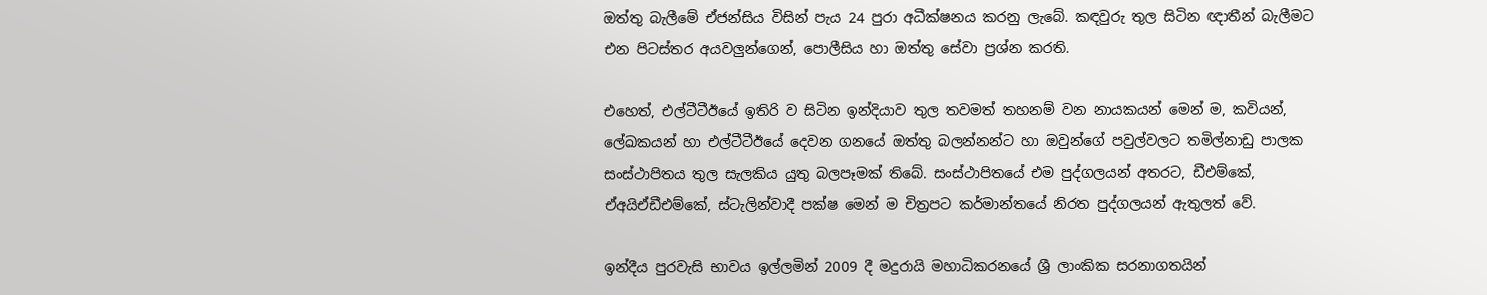ඔත්තු බැලීමේ ඒජන්සිය විසින් පැය 24 පුරා අධීක්ෂනය කරනු ලැබේ. කඳවුරු තුල සිටින ඥාතීන් බැලීමට එන පිටස්තර අයවලුන්ගෙන්, පොලීසිය හා ඔත්තු සේවා ප්‍රශ්න කරති.

එහෙත්, එල්ටීටීඊයේ ඉතිරි ව සිටින ඉන්දියාව තුල තවමත් තහනම් වන නායකයන් මෙන් ම, කවියන්, ලේඛකයන් හා එල්ටීටීඊයේ දෙවන ගනයේ ඔත්තු බලන්නන්ට හා ඔවුන්ගේ පවුල්වලට තමිල්නාඩු පාලක සංස්ථාපිතය තුල සැලකිය යුතු බලපෑමක් තිබේ. සංස්ථාපිතයේ එම පුද්ගලයන් අතරට, ඩීඑම්කේ, ඒඅයිඒඩීඑම්කේ, ස්ටැලින්වාදී පක්ෂ මෙන් ම චිත්‍රපට කර්මාන්තයේ නිරත පුද්ගලයන් ඇතුලත් වේ.

ඉන්දීය පුරවැසි භාවය ඉල්ලමින් 2009 දී මදුරායි මහාධිකරනයේ ශ්‍රී ලාංකික සරනාගතයින්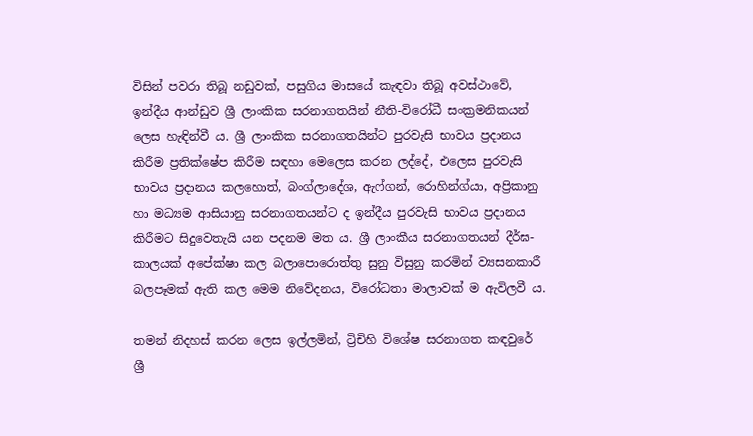විසින් පවරා තිබූ නඩුවක්, පසුගිය මාසයේ කැඳවා තිබූ අවස්ථාවේ, ඉන්දීය ආන්ඩුව ශ්‍රී ලාංකික සරනාගතයින් නීති-විරෝධී සංක්‍රමනිකයන් ලෙස හැඳින්වී ය. ශ්‍රී ලාංකික සරනාගතයින්ට පුරවැසි භාවය ප්‍රදානය කිරීම ප්‍රතික්ෂේප කිරීම සඳහා මෙලෙස කරන ලද්දේ, එලෙස පුරවැසි භාවය ප්‍රදානය කලහොත්, බංග්ලාදේශ, ඇෆ්ගන්, රොහින්ග්යා, අප්‍රිකානු හා මධ්‍යම ආසියානු සරනාගතයන්ට ද ඉන්දීය පුරවැසි භාවය ප්‍රදානය කිරීමට සිදුවෙතැයි යන පදනම මත ය. ශ්‍රී ලාංකීය සරනාගතයන් දීර්ඝ-කාලයක් අපේක්ෂා කල බලාපොරොත්තු සුනු විසුනු කරමින් ව්‍යසනකාරී බලපෑමක් ඇති කල මෙම නිවේදනය, විරෝධතා මාලාවක් ම ඇවිලවී ය.

තමන් නිදහස් කරන ලෙස ඉල්ලමින්, ට්‍රිචිහි විශේෂ සරනාගත කඳවුරේ ශ්‍රී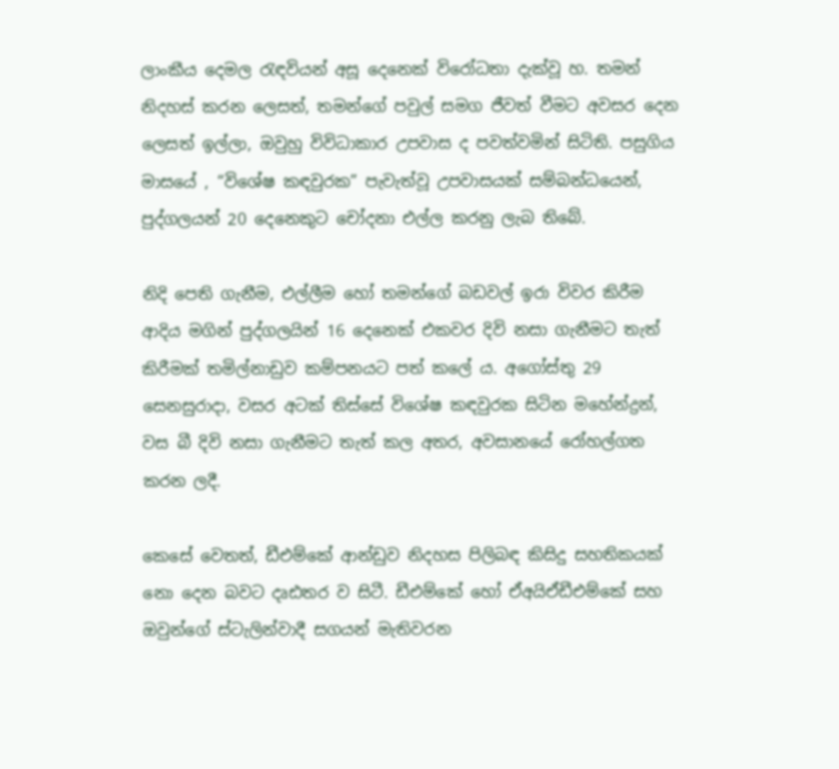ලාංකීය දෙමල රැඳවියන් අසූ දෙනෙක් විරෝධතා දැක්වූ හ. තමන් නිදහස් කරන ලෙසත්, තමන්ගේ පවුල් සමග ජීවත් වීමට අවසර දෙන ලෙසත් ඉල්ලා, ඔවුහු විවිධාකාර උපවාස ද පවත්වමින් සිටිති. පසුගිය මාසයේ , “විශේෂ කඳවුරක” පැවැත්වූ උපවාසයක් සම්බන්ධයෙන්, පුද්ගලයන් 20 දෙනෙකුට චෝදනා එල්ල කරනු ලැබ තිබේ.

නිදි පෙති ගැනීම, එල්ලීම හෝ තමන්ගේ බඩවල් ඉරා විවර කිරීම ආදිය මගින් පුද්ගලයින් 16 දෙනෙක් එකවර දිවි නසා ගැනීමට තැත් කිරීමක් තමිල්නාඩුව කම්පනයට පත් කලේ ය. අගෝස්තු 29 සෙනසුරාදා, වසර අටක් තිස්සේ විශේෂ කඳවුරක සිටින මහේන්ද්‍රන්, වස බී දිවි නසා ගැනීමට තැත් කල අතර, අවසානයේ රෝහල්ගත කරන ලදී.

කෙසේ වෙතත්, ඩීඑම්කේ ආන්ඩුව නිදහස පිලිබඳ කිසිදු සහතිකයක් නො දෙන බවට දෘඪතර ව සිටී. ඩීඑම්කේ හෝ ඒඅයිඒඩීඑම්කේ සහ ඔවුන්ගේ ස්ටැලින්වාදී සගයන් මැතිවරන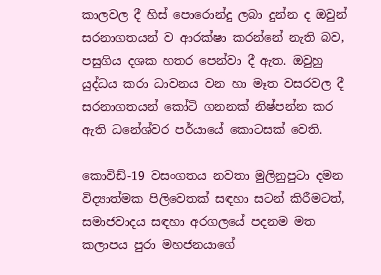කාලවල දී හිස් පොරොන්දු ලබා දුන්න ද ඔවුන් සරනාගතයන් ව ආරක්ෂා කරන්නේ නැති බව, පසුගිය දශක හතර පෙන්වා දී ඇත. ඔවුහු යුද්ධය කරා ධාවනය වන හා මෑත වසරවල දී සරනාගතයන් කෝටි ගනනක් නිෂ්පන්න කර ඇති ධනේශ්වර පර්යායේ කොටසක් වෙති.

කොවිඩ්-19 වසංගතය නවතා මුලිනුපුටා දමන විද්‍යාත්මක පිලිවෙතක් සඳහා සටන් කිරීමටත්, සමාජවාදය සඳහා අරගලයේ පදනම මත කලාපය පුරා මහජනයාගේ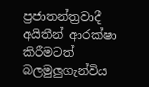ප්‍රජාතන්ත්‍රවාදී අයිතීන් ආරක්ෂා කිරීමටත් බලමුලුගැන්විය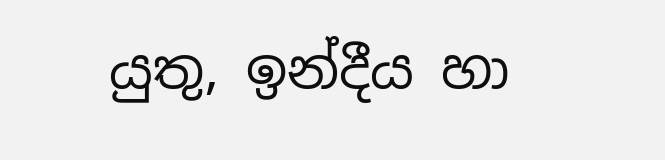යුතු, ඉන්දීය හා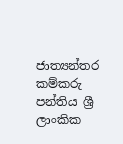ජාත්‍යන්තර කම්කරු පන්තිය ශ්‍රී ලාංකික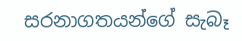සරනාගතයන්ගේ සැබෑ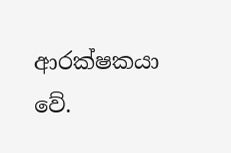ආරක්ෂකයා වේ.